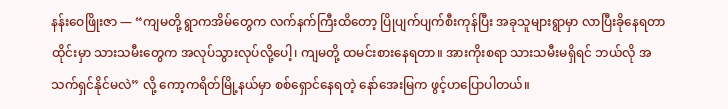နန်းဝေဖြိုးဇာ — “ကျမတို့ ရွာကအိမ်တွေက လက်နက်ကြီးထိတော့ ပြိုပျက်ပျက်စီးကုန်ပြီး အခုသူများရွာမှာ လာပြီးခိုနေရတာ ထိုင်းမှာ သားသမီးတွေက အလုပ်သွားလုပ်လို့ပေါ့၊ ကျမတို့ ထမင်းစားနေရတာ။ အားကိုးစရာ သားသမီးမရှိရင် ဘယ်လို အသက်ရှင်နိုင်မလဲ” လို့ ကော့ကရိတ်မြို့နယ်မှာ စစ်ရှောင်နေရတဲ့ နော်အေးမြက ဖွင့်ဟပြောပါတယ်။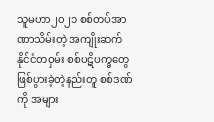သူမဟာ၂၀၂၁ စစ်တပ်အာဏာသိမ်းတဲ့ အကျိုးဆက်နိုင်ငံတဝှမ်း စစ်ပဋိပက္ခတွေဖြစ်ပွားခဲ့တဲ့နည်းတူ စစ်ဒဏ်ကို အများ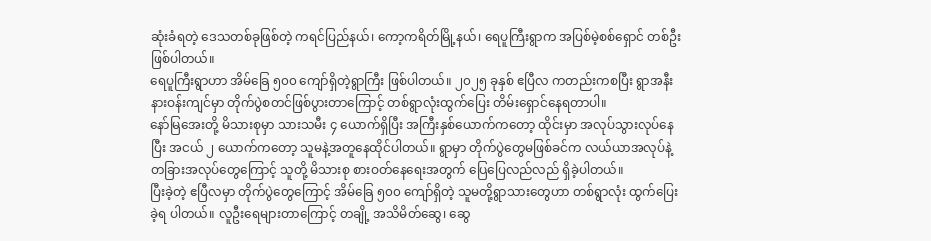ဆုံးခံရတဲ့ ဒေသတစ်ခုဖြစ်တဲ့ ကရင်ပြည်နယ်၊ ကော့ကရိတ်မြို့နယ်၊ ရေပူကြီးရွာက အပြစ်မဲ့စစ်ရှောင် တစ်ဦး ဖြစ်ပါတယ်။
ရေပူကြီးရွာဟာ အိမ်ခြေ ၅၀၀ ကျော်ရှိတဲ့ရွာကြီး ဖြစ်ပါတယ်။ ၂၀၂၅ ခုနှစ် ဧပြီလ ကတည်းကစပြီး ရွာအနီး နားဝန်းကျင်မှာ တိုက်ပွဲစတင်ဖြစ်ပွားတာကြောင့် တစ်ရွာလုံးထွက်ပြေး တိမ်းရှောင်နေရတာပါ။
နော်မြအေးတို့ မိသားစုမှာ သားသမီး ၄ ယောက်ရှိပြီး အကြီးနှစ်ယောက်ကတော့ ထိုင်းမှာ အလုပ်သွားလုပ်နေပြီး အငယ် ၂ ယောက်ကတော့ သူမနဲ့အတူနေထိုင်ပါတယ်။ ရွာမှာ တိုက်ပွဲတွေမဖြစ်ခင်က လယ်ယာအလုပ်နဲ့ တခြားအလုပ်တွေကြောင့် သူတို့ မိသားစု စားဝတ်နေရေးအတွက် ပြေပြေလည်လည် ရှိခဲ့ပါတယ်။
ပြီးခဲ့တဲ့ ဧပြီလမှာ တိုက်ပွဲတွေကြောင့် အိမ်ခြေ ၅၀၀ ကျော်ရှိတဲ့ သူမတို့ရွာသားတွေဟာ တစ်ရွာလုံး ထွက်ပြေးခဲ့ရ ပါတယ်။ လူဦးရေများတာကြောင့် တချို့ အသိမိတ်ဆွေ၊ ဆွေ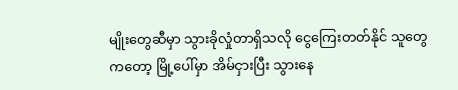မျိုးတွေဆီမှာ သွားခိုလှုံတာရှိသလို ငွေကြေးတတ်နိုင် သူတွေကတော့ မြို့ပေါ်မှာ အိမ်ငှားပြီး သွားနေ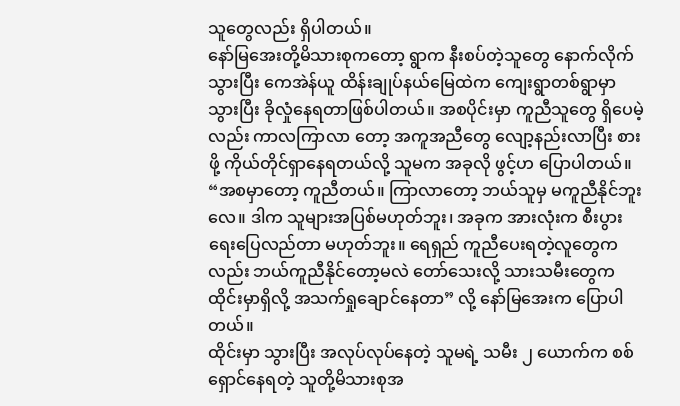သူတွေလည်း ရှိပါတယ်။
နော်မြအေးတို့မိသားစုကတော့ ရွာက နီးစပ်တဲ့သူတွေ နောက်လိုက်သွားပြီး ကေအဲန်ယူ ထိန်းချုပ်နယ်မြေထဲက ကျေးရွာတစ်ရွာမှာ သွားပြီး ခိုလှုံနေရတာဖြစ်ပါတယ်။ အစပိုင်းမှာ ကူညီသူတွေ ရှိပေမဲ့လည်း ကာလကြာလာ တော့ အကူအညီတွေ လျော့နည်းလာပြီး စားဖို့ ကိုယ်တိုင်ရှာနေရတယ်လို့ သူမက အခုလို ဖွင့်ဟ ပြောပါတယ်။
“အစမှာတော့ ကူညီတယ်။ ကြာလာတော့ ဘယ်သူမှ မကူညီနိုင်ဘူးလေ။ ဒါက သူများအပြစ်မဟုတ်ဘူး၊ အခုက အားလုံးက စီးပွားရေးပြေလည်တာ မဟုတ်ဘူး။ ရေရှည် ကူညီပေးရတဲ့လူတွေကလည်း ဘယ်ကူညီနိုင်တော့မလဲ တော်သေးလို့ သားသမီးတွေက ထိုင်းမှာရှိလို့ အသက်ရှုချောင်နေတာ” လို့ နော်မြအေးက ပြောပါတယ်။
ထိုင်းမှာ သွားပြီး အလုပ်လုပ်နေတဲ့ သူမရဲ့ သမီး ၂ ယောက်က စစ်ရှောင်နေရတဲ့ သူတို့မိသားစုအ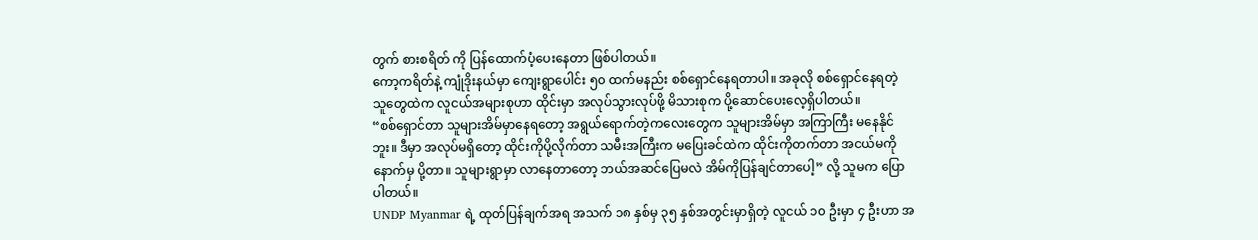တွက် စားစရိတ် ကို ပြန်ထောက်ပံ့ပေးနေတာ ဖြစ်ပါတယ်။
ကော့ကရိတ်နဲ့ ကျုံဒိုးနယ်မှာ ကျေးရွာပေါင်း ၅၀ ထက်မနည်း စစ်ရှောင်နေရတာပါ။ အခုလို စစ်ရှောင်နေရတဲ့ သူတွေထဲက လူငယ်အများစုဟာ ထိုင်းမှာ အလုပ်သွားလုပ်ဖို့ မိသားစုက ပို့ဆောင်ပေးလေ့ရှိပါတယ်။
“စစ်ရှောင်တာ သူများအိမ်မှာနေရတော့ အရွယ်ရောက်တဲ့ကလေးတွေက သူများအိမ်မှာ အကြာကြီး မနေနိုင်ဘူး။ ဒီမှာ အလုပ်မရှိတော့ ထိုင်းကိုပို့လိုက်တာ သမီးအကြီးက မပြေးခင်ထဲက ထိုင်းကိုတက်တာ အငယ်မကို နောက်မှ ပို့တာ။ သူများရွာမှာ လာနေတာတော့ ဘယ်အဆင်ပြေမလဲ အိမ်ကိုပြန်ချင်တာပေါ့” လို့ သူမက ပြောပါတယ်။
UNDP Myanmar ရဲ့ ထုတ်ပြန်ချက်အရ အသက် ၁၈ နှစ်မှ ၃၅ နှစ်အတွင်းမှာရှိတဲ့ လူငယ် ၁၀ ဦးမှာ ၄ ဦးဟာ အ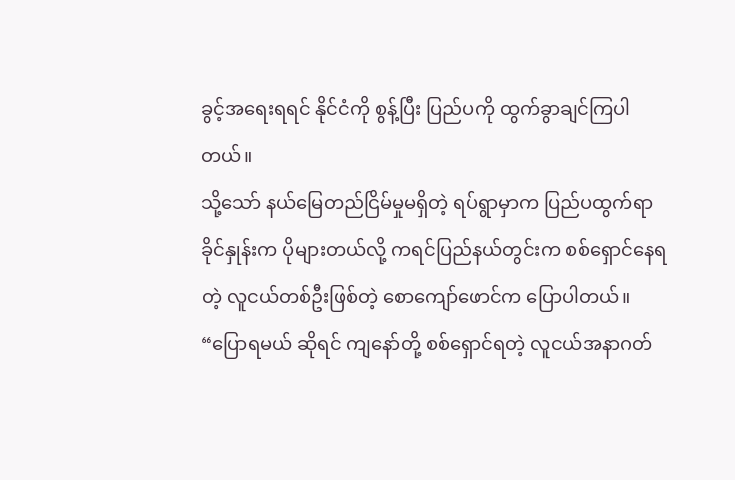ခွင့်အရေးရရင် နိုင်ငံကို စွန့်ပြီး ပြည်ပကို ထွက်ခွာချင်ကြပါတယ်။
သို့သော် နယ်မြေတည်ငြိမ်မှုမရှိတဲ့ ရပ်ရွာမှာက ပြည်ပထွက်ရာခိုင်နှုန်းက ပိုများတယ်လို့ ကရင်ပြည်နယ်တွင်းက စစ်ရှောင်နေရတဲ့ လူငယ်တစ်ဦးဖြစ်တဲ့ စောကျော်ဖောင်က ပြောပါတယ်။
“ပြောရမယ် ဆိုရင် ကျနော်တို့ စစ်ရှောင်ရတဲ့ လူငယ်အနာဂတ်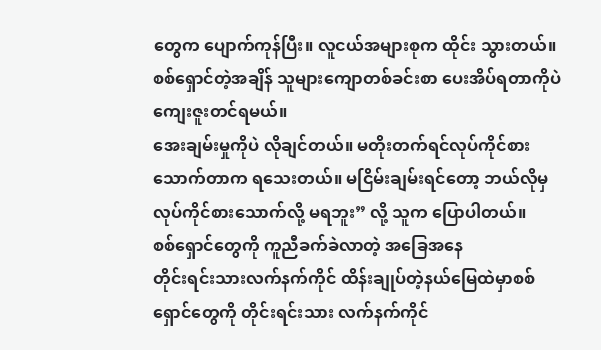တွေက ပျောက်ကုန်ပြီး။ လူငယ်အများစုက ထိုင်း သွားတယ်။ စစ်ရှောင်တဲ့အချိန် သူများကျောတစ်ခင်းစာ ပေးအိပ်ရတာကိုပဲ ကျေးဇူးတင်ရမယ်။
အေးချမ်းမှုကိုပဲ လိုချင်တယ်။ မတိုးတက်ရင်လုပ်ကိုင်စားသောက်တာက ရသေးတယ်။ မငြိမ်းချမ်းရင်တော့ ဘယ်လိုမှ လုပ်ကိုင်စားသောက်လို့ မရဘူး” လို့ သူက ပြောပါတယ်။
စစ်ရှောင်တွေကို ကူညီခက်ခဲလာတဲ့ အခြေအနေ
တိုင်းရင်းသားလက်နက်ကိုင် ထိန်းချုပ်တဲ့နယ်မြေထဲမှာစစ်ရှောင်တွေကို တိုင်းရင်းသား လက်နက်ကိုင်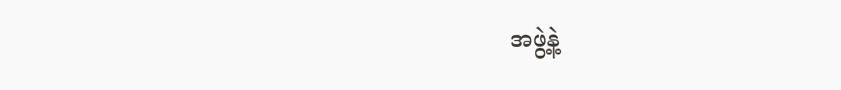အဖွဲ့နဲ့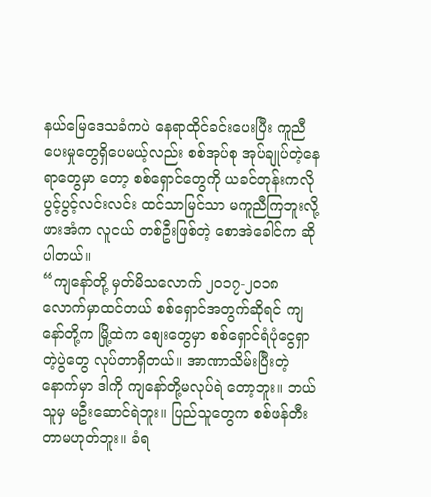နယ်မြေဒေသခံကပဲ နေရာထိုင်ခင်းပေးပြီး ကူညီပေးမှုတွေရှိပေမယ့်လည်း စစ်အုပ်စု အုပ်ချုပ်တဲ့နေရာတွေမှာ တော့ စစ်ရှောင်တွေကို ယခင်တုန်းကလို ပွင့်ပွင့်လင်းလင်း ထင်သာမြင်သာ မကူညီကြဘူးလို့ ဖားအံက လူငယ် တစ်ဦးဖြစ်တဲ့ စောအဲခေါင်က ဆိုပါတယ်။
“ကျနော်တို့ မှတ်မိသလောက် ၂၀၁၇-၂၀၁၈ လောက်မှာထင်တယ် စစ်ရှောင်အတွက်ဆိုရင် ကျနော်တို့က မြို့ထဲက စျေးတွေမှာ စစ်ရှောင်ရံပုံငွေရှာတဲ့ပွဲတွေ လုပ်တာရှိတယ်။ အာဏာသိမ်းပြီးတဲ့နောက်မှာ ဒါကို ကျနော်တို့မလုပ်ရဲ တော့ဘူး။ ဘယ်သူမှ မဦးဆောင်ရဲဘူး။ ပြည်သူတွေက စစ်ဖန်တီးတာမဟုတ်ဘူး။ ခံရ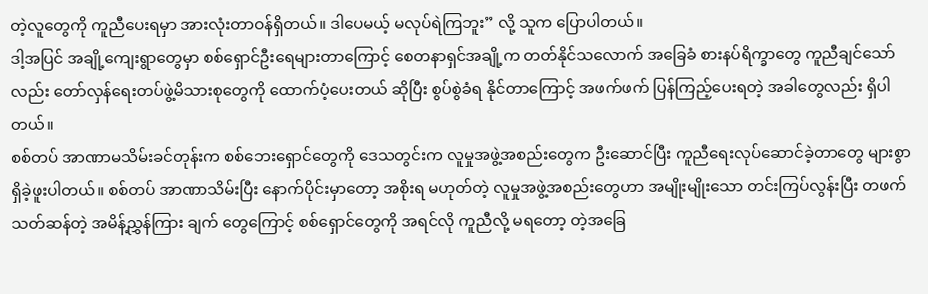တဲ့လူတွေကို ကူညီပေးရမှာ အားလုံးတာဝန်ရှိတယ်။ ဒါပေမယ့် မလုပ်ရဲကြဘူး” လို့ သူက ပြောပါတယ်။
ဒါ့အပြင် အချို့ကျေးရွာတွေမှာ စစ်ရှောင်ဦးရေများတာကြောင့် စေတနာရှင်အချို့က တတ်နိုင်သလောက် အခြေခံ စားနပ်ရိက္ခာတွေ ကူညီချင်သော်လည်း တော်လှန်ရေးတပ်ဖွဲ့မိသားစုတွေကို ထောက်ပံ့ပေးတယ် ဆိုပြီး စွပ်စွဲခံရ နိုင်တာကြောင့် အဖက်ဖက် ပြန်ကြည့်ပေးရတဲ့ အခါတွေလည်း ရှိပါတယ်။
စစ်တပ် အာဏာမသိမ်းခင်တုန်းက စစ်ဘေးရှောင်တွေကို ဒေသတွင်းက လူမှုအဖွဲ့အစည်းတွေက ဦးဆောင်ပြီး ကူညီရေးလုပ်ဆောင်ခဲ့တာတွေ များစွာရှိခဲ့ဖူးပါတယ်။ စစ်တပ် အာဏာသိမ်းပြီး နောက်ပိုင်းမှာတော့ အစိုးရ မဟုတ်တဲ့ လူမှုအဖွဲ့အစည်းတွေဟာ အမျိုးမျိုးသော တင်းကြပ်လွန်းပြီး တဖက်သတ်ဆန်တဲ့ အမိန့်ညွှန်ကြား ချက် တွေကြောင့် စစ်ရှောင်တွေကို အရင်လို ကူညီလို့ မရတော့ တဲ့အခြေ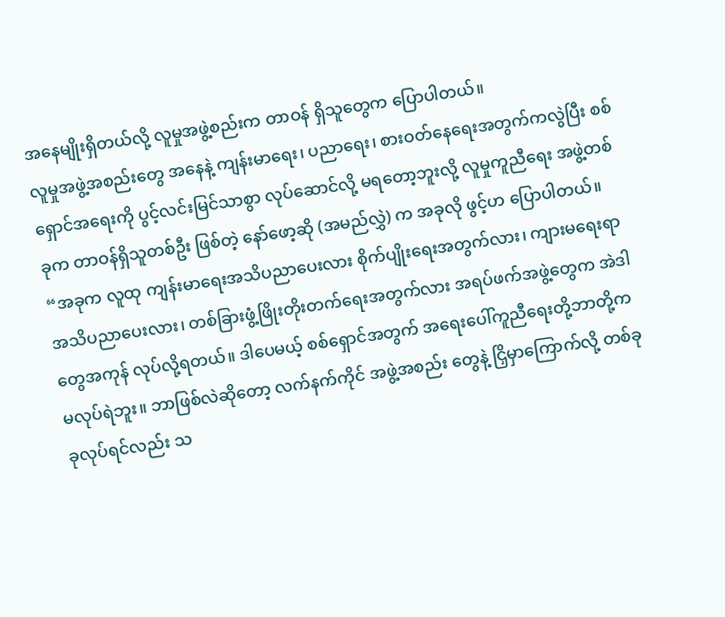အနေမျိုးရှိတယ်လို့ လူမှုအဖွဲ့စည်းက တာဝန် ရှိသူတွေက ပြောပါတယ်။
လူမှုအဖွဲ့အစည်းတွေ အနေနဲ့ ကျန်းမာရေး၊ ပညာရေး၊ စားဝတ်နေရေးအတွက်ကလွဲပြီး စစ်ရှောင်အရေးကို ပွင့်လင်းမြင်သာစွာ လုပ်ဆောင်လို့ မရတော့ဘူးလို့ လူမှုကူညီရေး အဖွဲ့တစ်ခုက တာဝန်ရှိသူတစ်ဦး ဖြစ်တဲ့ နော်ဖော့ဆို (အမည်လွှဲ) က အခုလို ဖွင့်ဟ ပြောပါတယ်။
“အခုက လူထု ကျန်းမာရေးအသိပညာပေးလား စိုက်ပျိုးရေးအတွက်လား၊ ကျားမရေးရာ အသိပညာပေးလား၊ တစ်ခြားဖွံ့ဖြိုးတိုးတက်ရေးအတွက်လား အရပ်ဖက်အဖွဲ့တွေက အဲဒါတွေအကုန် လုပ်လို့ရတယ်။ ဒါပေမယ့် စစ်ရှောင်အတွက် အရေးပေါ်ကူညီရေးတို့ဘာတို့က မလုပ်ရဲဘူး။ ဘာဖြစ်လဲဆိုတော့ လက်နက်ကိုင် အဖွဲ့အစည်း တွေနဲ့ ငြှိမှာကြောက်လို့ တစ်ခုခုလုပ်ရင်လည်း သ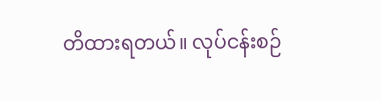တိထားရတယ်။ လုပ်ငန်းစဉ်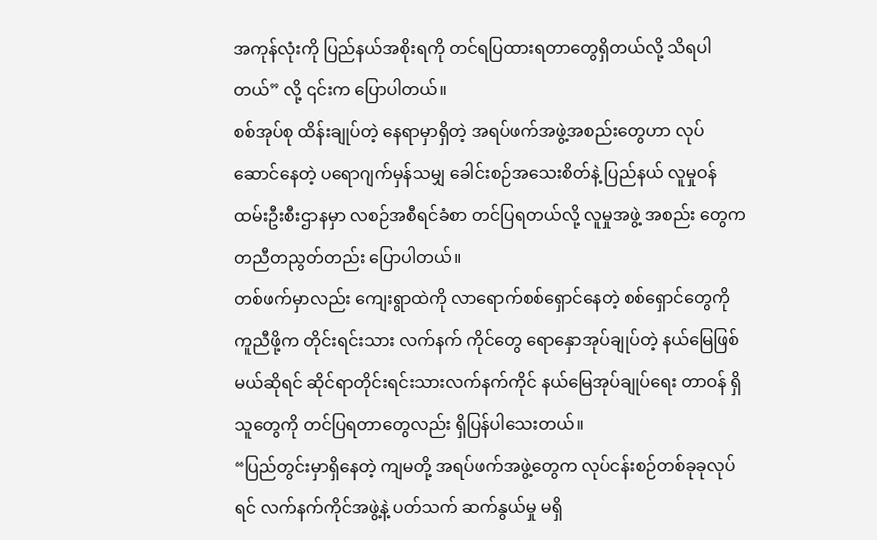အကုန်လုံးကို ပြည်နယ်အစိုးရကို တင်ရပြထားရတာတွေရှိတယ်လို့ သိရပါတယ်” လို့ ၎င်းက ပြောပါတယ်။
စစ်အုပ်စု ထိန်းချုပ်တဲ့ နေရာမှာရှိတဲ့ အရပ်ဖက်အဖွဲ့အစည်းတွေဟာ လုပ်ဆောင်နေတဲ့ ပရောဂျက်မှန်သမျှ ခေါင်းစဉ်အသေးစိတ်နဲ့ ပြည်နယ် လူမှုဝန်ထမ်းဦးစီးဌာနမှာ လစဉ်အစီရင်ခံစာ တင်ပြရတယ်လို့ လူမှုအဖွဲ့ အစည်း တွေက တညီတညွတ်တည်း ပြောပါတယ်။
တစ်ဖက်မှာလည်း ကျေးရွာထဲကို လာရောက်စစ်ရှောင်နေတဲ့ စစ်ရှောင်တွေကို ကူညီဖို့က တိုင်းရင်းသား လက်နက် ကိုင်တွေ ရောနှောအုပ်ချုပ်တဲ့ နယ်မြေဖြစ်မယ်ဆိုရင် ဆိုင်ရာတိုင်းရင်းသားလက်နက်ကိုင် နယ်မြေအုပ်ချုပ်ရေး တာဝန် ရှိသူတွေကို တင်ပြရတာတွေလည်း ရှိပြန်ပါသေးတယ်။
“ပြည်တွင်းမှာရှိနေတဲ့ ကျမတို့ အရပ်ဖက်အဖွဲ့တွေက လုပ်ငန်းစဉ်တစ်ခုခုလုပ်ရင် လက်နက်ကိုင်အဖွဲ့နဲ့ ပတ်သက် ဆက်နွယ်မှု မရှိ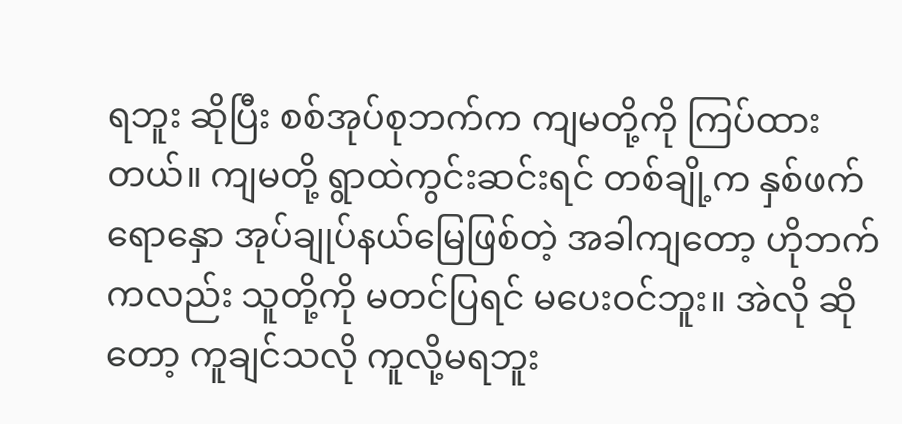ရဘူး ဆိုပြီး စစ်အုပ်စုဘက်က ကျမတို့ကို ကြပ်ထားတယ်။ ကျမတို့ ရွာထဲကွင်းဆင်းရင် တစ်ချို့က နှစ်ဖက်ရောနှော အုပ်ချုပ်နယ်မြေဖြစ်တဲ့ အခါကျတော့ ဟိုဘက်ကလည်း သူတို့ကို မတင်ပြရင် မပေးဝင်ဘူး။ အဲလို ဆိုတော့ ကူချင်သလို ကူလို့မရဘူး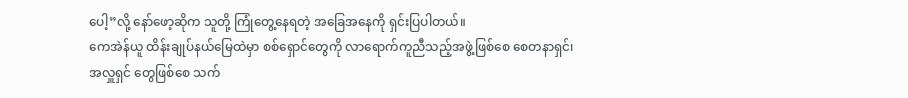ပေါ့”လို့ နော်ဖော့ဆိုက သူတို့ ကြုံတွေ့နေရတဲ့ အခြေအနေကို ရှင်းပြပါတယ်။
ကေအဲန်ယူ ထိန်းချုပ်နယ်မြေထဲမှာ စစ်ရှောင်တွေကို လာရောက်ကူညီသည့်အဖွဲ့ဖြစ်စေ စေတနာရှင်၊ အလှူရှင် တွေဖြစ်စေ သက်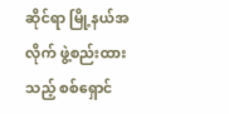ဆိုင်ရာ မြို့နယ်အလိုက် ဖွဲ့စည်းထားသည့် စစ်ရှောင်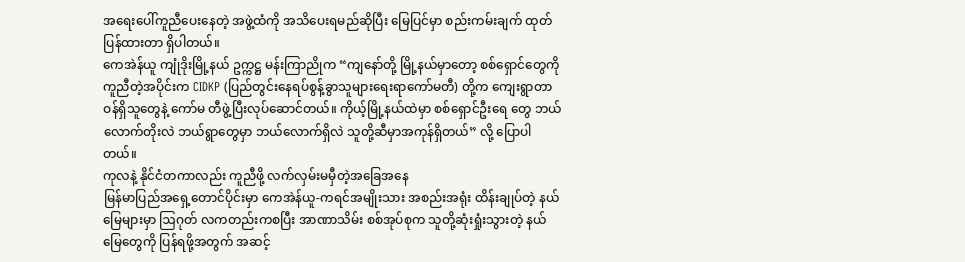အရေးပေါ်ကူညီပေးနေတဲ့ အဖွဲ့ထံကို အသိပေးရမည်ဆိုပြီး မြေပြင်မှာ စည်းကမ်းချက် ထုတ်ပြန်ထားတာ ရှိပါတယ်။
ကေအဲန်ယူ ကျုံဒိုးမြို့နယ် ဥက္ကဋ္ဌ မန်းကြာညိုက “ကျနော်တို့ မြို့နယ်မှာတော့ စစ်ရှောင်တွေကို ကူညီတဲ့အပိုင်းက CIDKP (ပြည်တွင်းနေရပ်စွန့်ခွာသူများရေးရာကော်မတီ) တို့က ကျေးရွာတာဝန်ရှိသူတွေနဲ့ ကော်မ တီဖွဲ့ပြီးလုပ်ဆောင်တယ်။ ကိုယ့်မြို့နယ်ထဲမှာ စစ်ရှောင်ဦးရေ တွေ ဘယ်လောက်တိုးလဲ ဘယ်ရွာတွေမှာ ဘယ်လောက်ရှိလဲ သူတို့ဆီမှာအကုန်ရှိတယ်” လို့ ပြောပါတယ်။
ကုလနဲ့ နိုင်ငံတကာလည်း ကူညီဖို့ လက်လှမ်းမမှီတဲ့အခြေအနေ
မြန်မာပြည်အရှေ့တောင်ပိုင်းမှာ ကေအဲန်ယူ-ကရင်အမျိုးသား အစည်းအရုံး ထိန်းချုပ်တဲ့ နယ်မြေများမှာ ဩဂုတ် လကတည်းကစပြီး အာဏာသိမ်း စစ်အုပ်စုက သူတို့ဆုံးရှုံးသွားတဲ့ နယ်မြေတွေကို ပြန်ရဖို့အတွက် အဆင့်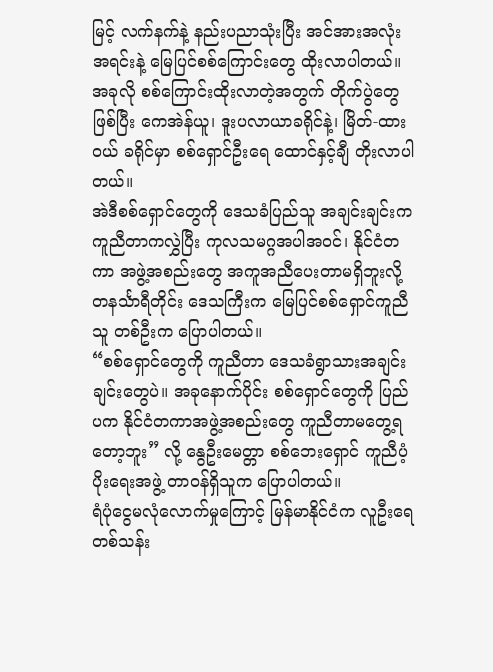မြင့် လက်နက်နဲ့ နည်းပညာသုံးပြီး အင်အားအလုံးအရင်းနဲ့ မြေပြင်စစ်ကြောင်းတွေ ထိုးလာပါတယ်။
အခုလို စစ်ကြောင်းထိုးလာတဲ့အတွက် တိုက်ပွဲတွေဖြစ်ပြီး ကေအဲန်ယူ၊ ဒူးပလာယာခရိုင်နဲ့၊ မြိတ်-ထားဝယ် ခရိုင်မှာ စစ်ရှောင်ဦးရေ ထောင်နှင့်ချီ တိုးလာပါတယ်။
အဲဒီစစ်ရှောင်တွေကို ဒေသခံပြည်သူ အချင်းချင်းက ကူညီတာကလွှဲပြီး ကုလသမဂ္ဂအပါအဝင်၊ နိုင်ငံတကာ အဖွဲ့အစည်းတွေ အကူအညီပေးတာမရှိဘူးလို့ တနင်္သာရီတိုင်း ဒေသကြီးက မြေပြင်စစ်ရှောင်ကူညီသူ တစ်ဦးက ပြောပါတယ်။
“စစ်ရှောင်တွေကို ကူညီတာ ဒေသခံရွာသားအချင်းချင်းတွေပဲ။ အခုနောက်ပိုင်း စစ်ရှောင်တွေကို ပြည်ပက နိုင်ငံတကာအဖွဲ့အစည်းတွေ ကူညီတာမတွေ့ရတော့ဘူး” လို့ နွေဦးမေတ္တာ စစ်ဘေးရှောင် ကူညီပံ့ပိုးရေးအဖွဲ့ တာဝန်ရှိသူက ပြောပါတယ်။
ရံပုံငွေမလုံလောက်မှုကြောင့် မြန်မာနိုင်ငံက လူဦးရေ တစ်သန်း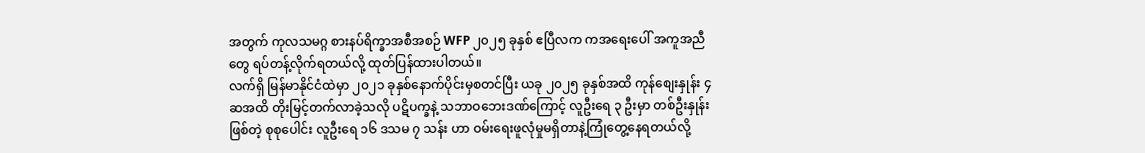အတွက် ကုလသမဂ္ဂ စားနပ်ရိက္ခာအစီအစဉ် WFP ၂၀၂၅ ခုနှစ် ဧပြီလက ကအရေးပေါ် အကူအညီတွေ ရပ်တန့်လိုက်ရတယ်လို့ ထုတ်ပြန်ထားပါတယ်။
လက်ရှိ မြန်မာနိုင်ငံထဲမှာ ၂၀၂၁ ခုနှစ်နောက်ပိုင်းမှစတင်ပြီး ယခု ၂၀၂၅ ခုနှစ်အထိ ကုန်စျေးနှုန်း ၄ ဆအထိ တိုးမြင့်တက်လာခဲ့သလို ပဋိပက္ခနဲ့ သဘာဝဘေးဒဏ်ကြောင့် လူဦးရေ ၃ ဦးမှာ တစ်ဦးနှုန်းဖြစ်တဲ့ စုစုပေါင်း လူဦးရေ ၁၆ ဒသမ ၇ သန်း ဟာ ဝမ်းရေးဖူလုံမှုမရှိတာနဲ့ကြုံတွေ့နေရတယ်လို့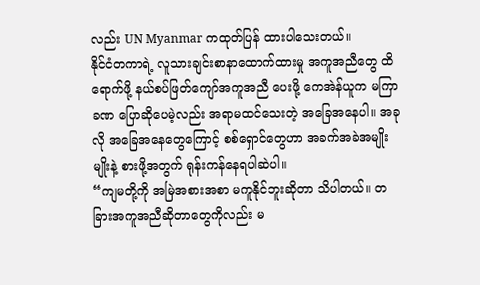လည်း UN Myanmar ကထုတ်ပြန် ထားပါသေးတယ်။
နိုင်ငံတကာရဲ့ လူသားချင်းစာနာထောက်ထားမှု အကူအညီတွေ ထိရောက်ဖို့ နယ်စပ်ဖြတ်ကျော်အကူအညီ ပေးဖို့ ကေအဲန်ယူက မကြာခဏ ပြောဆိုပေမဲ့လည်း အရာမထင်သေးတဲ့ အခြေအနေပါ။ အခုလို အခြေအနေတွေကြောင့် စစ်ရှောင်တွေဟာ အခက်အခဲအမျိုးမျိုးနဲ့ စားဖို့အတွက် ရုန်းကန်နေရပါဆဲပါ။
“ကျမတို့ကို အမြဲအစားအစာ မကူနိုင်ဘူးဆိုတာ သိပါတယ်။ တခြားအကူအညီဆိုတာတွေကိုလည်း မ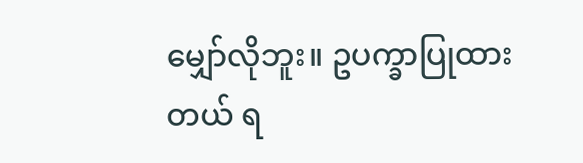မျှော်လိုဘူး။ ဥပက္ခာပြုထားတယ် ရ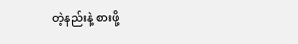တဲ့နည်းနဲ့ စားဖို့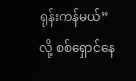ရုန်းကန်မယ်” လို့ စစ်ရှောင်နေ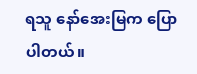ရသူ နော်အေးမြက ပြောပါတယ်။